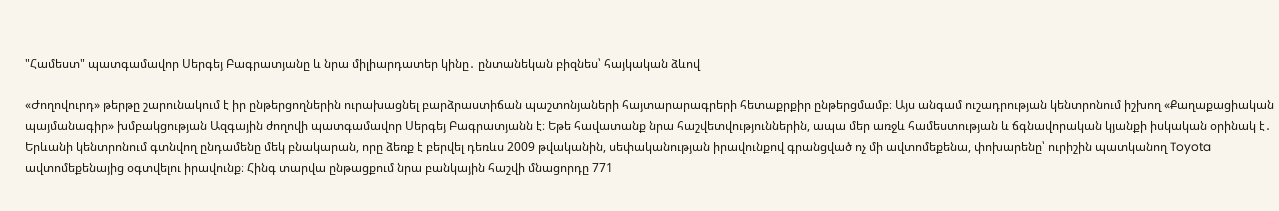"Համեստ" պատգամավոր Սերգեյ Բագրատյանը և նրա միլիարդատեր կինը․ ընտանեկան բիզնես՝ հայկական ձևով

«Ժողովուրդ» թերթը շարունակում է իր ընթերցողներին ուրախացնել բարձրաստիճան պաշտոնյաների հայտարարագրերի հետաքրքիր ընթերցմամբ։ Այս անգամ ուշադրության կենտրոնում իշխող «Քաղաքացիական պայմանագիր» խմբակցության Ազգային ժողովի պատգամավոր Սերգեյ Բագրատյանն է։ Եթե հավատանք նրա հաշվետվություններին, ապա մեր առջև համեստության և ճգնավորական կյանքի իսկական օրինակ է․ Երևանի կենտրոնում գտնվող ընդամենը մեկ բնակարան, որը ձեռք է բերվել դեռևս 2009 թվականին, սեփականության իրավունքով գրանցված ոչ մի ավտոմեքենա, փոխարենը՝ ուրիշին պատկանող Toyota ավտոմեքենայից օգտվելու իրավունք։ Հինգ տարվա ընթացքում նրա բանկային հաշվի մնացորդը 771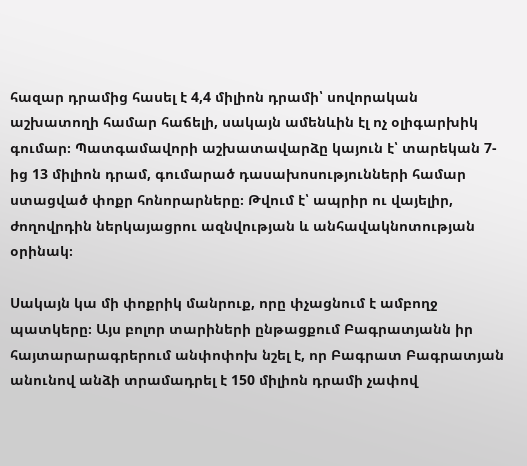հազար դրամից հասել է 4,4 միլիոն դրամի՝ սովորական աշխատողի համար հաճելի, սակայն ամենևին էլ ոչ օլիգարխիկ գումար։ Պատգամավորի աշխատավարձը կայուն է՝ տարեկան 7-ից 13 միլիոն դրամ, գումարած դասախոսությունների համար ստացված փոքր հոնորարները։ Թվում է՝ ապրիր ու վայելիր, ժողովրդին ներկայացրու ազնվության և անհավակնոտության օրինակ։

Սակայն կա մի փոքրիկ մանրուք, որը փչացնում է ամբողջ պատկերը։ Այս բոլոր տարիների ընթացքում Բագրատյանն իր հայտարարագրերում անփոփոխ նշել է, որ Բագրատ Բագրատյան անունով անձի տրամադրել է 150 միլիոն դրամի չափով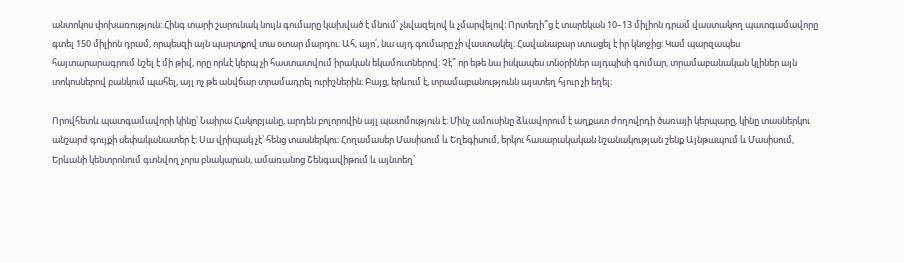անտոկոս փոխառություն։ Հինգ տարի շարունակ նույն գումարը կախված է մնում՝ չնվազելով և չմարվելով։ Որտեղի՞ց է տարեկան 10–13 միլիոն դրամ վաստակող պատգամավորը գտել 150 միլիոն դրամ, որպեսզի այն պարտքով տա օտար մարդու։ Ահ, այո՛, նա այդ գումարը չի վաստակել։ Հավանաբար ստացել է իր կնոջից։ Կամ պարզապես հայտարարագրում նշել է մի թիվ, որը որևէ կերպ չի հաստատվում իրական եկամուտներով։ Չէ՞ որ եթե նա իսկապես տնօրիներ այդպիսի գումար, տրամաբանական կլիներ այն տոկոսներով բանկում պահել, այլ ոչ թե անվճար տրամադրել ուրիշներին։ Բայց, երևում է, տրամաբանությունն այստեղ հյուր չի եղել։

Որովհետև պատգամավորի կինը՝ Նաիրա Հակոբյանը, արդեն բոլորովին այլ պատմություն է։ Մինչ ամուսինը ձևավորում է աղքատ ժողովրդի ծառայի կերպարը, կինը տասներկու անշարժ գույքի սեփականատեր է։ Սա վրիպակ չէ՝ հենց տասներկու։ Հողամասեր Մասիսում և Եղեգիսում, երկու հասարակական նշանակության շենք Այնթապում և Մասիսում, Երևանի կենտրոնում գտնվող չորս բնակարան, ամառանոց Շենգավիթում և այնտեղ՝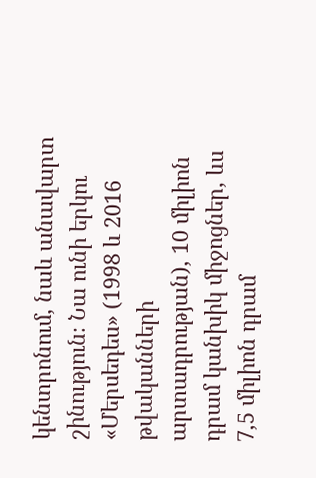կենտրոնում, նաև անավարտ շինություն։ Նա ունի երկու «Մերսեդես» (1998 և 2016 թվականների արտադրության), 10 միլիոն դրամ կանխիկ միջոցներ, ևս 7,5 միլիոն դրամ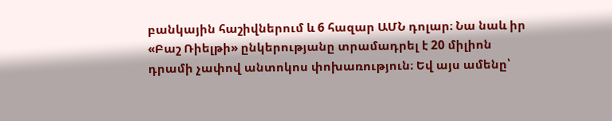բանկային հաշիվներում և 6 հազար ԱՄՆ դոլար։ Նա նաև իր «Բաշ Ռիելթի» ընկերությանը տրամադրել է 20 միլիոն դրամի չափով անտոկոս փոխառություն։ Եվ այս ամենը՝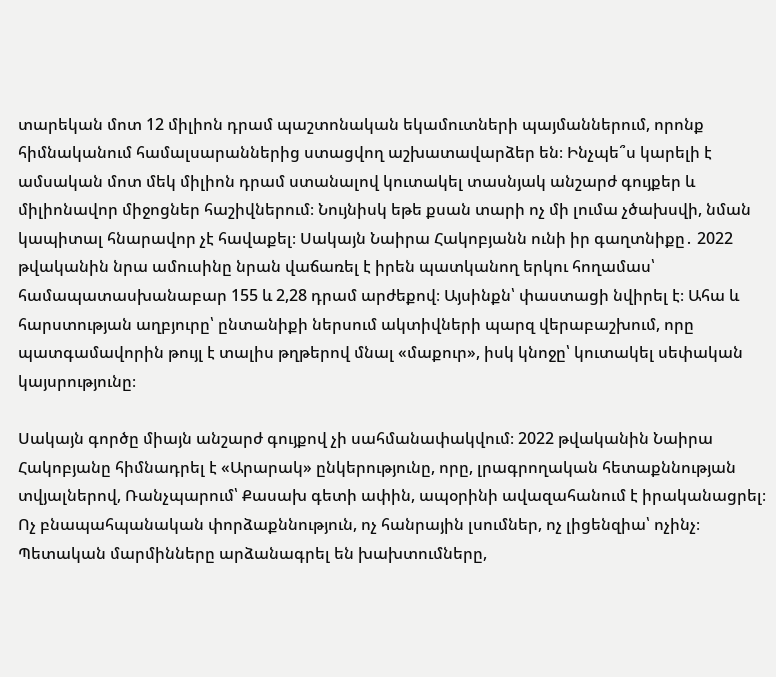տարեկան մոտ 12 միլիոն դրամ պաշտոնական եկամուտների պայմաններում, որոնք հիմնականում համալսարաններից ստացվող աշխատավարձեր են։ Ինչպե՞ս կարելի է ամսական մոտ մեկ միլիոն դրամ ստանալով կուտակել տասնյակ անշարժ գույքեր և միլիոնավոր միջոցներ հաշիվներում։ Նույնիսկ եթե քսան տարի ոչ մի լումա չծախսվի, նման կապիտալ հնարավոր չէ հավաքել։ Սակայն Նաիրա Հակոբյանն ունի իր գաղտնիքը․ 2022 թվականին նրա ամուսինը նրան վաճառել է իրեն պատկանող երկու հողամաս՝ համապատասխանաբար 155 և 2,28 դրամ արժեքով։ Այսինքն՝ փաստացի նվիրել է։ Ահա և հարստության աղբյուրը՝ ընտանիքի ներսում ակտիվների պարզ վերաբաշխում, որը պատգամավորին թույլ է տալիս թղթերով մնալ «մաքուր», իսկ կնոջը՝ կուտակել սեփական կայսրությունը։

Սակայն գործը միայն անշարժ գույքով չի սահմանափակվում։ 2022 թվականին Նաիրա Հակոբյանը հիմնադրել է «Արարակ» ընկերությունը, որը, լրագրողական հետաքննության տվյալներով, Ռանչպարում՝ Քասախ գետի ափին, ապօրինի ավազահանում է իրականացրել։ Ոչ բնապահպանական փորձաքննություն, ոչ հանրային լսումներ, ոչ լիցենզիա՝ ոչինչ։ Պետական մարմինները արձանագրել են խախտումները,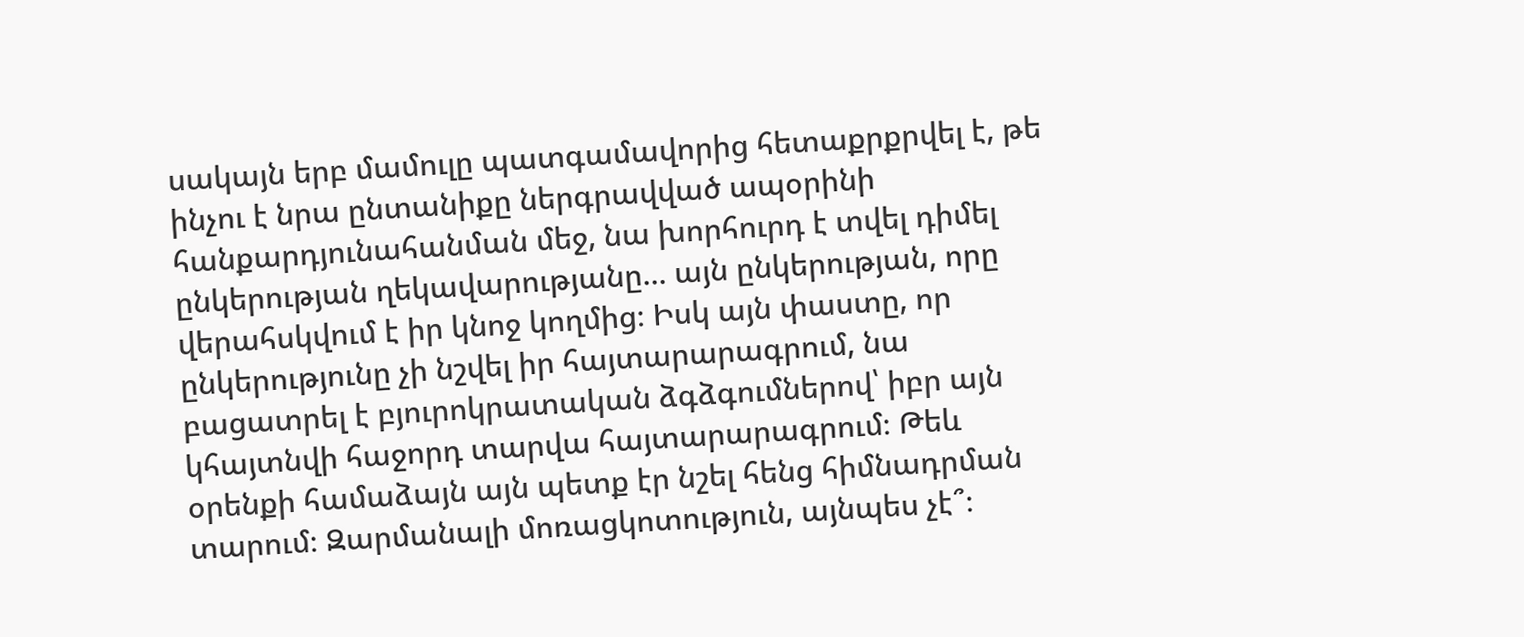սակայն երբ մամուլը պատգամավորից հետաքրքրվել է, թե ինչու է նրա ընտանիքը ներգրավված ապօրինի հանքարդյունահանման մեջ, նա խորհուրդ է տվել դիմել ընկերության ղեկավարությանը... այն ընկերության, որը վերահսկվում է իր կնոջ կողմից։ Իսկ այն փաստը, որ ընկերությունը չի նշվել իր հայտարարագրում, նա բացատրել է բյուրոկրատական ձգձգումներով՝ իբր այն կհայտնվի հաջորդ տարվա հայտարարագրում։ Թեև օրենքի համաձայն այն պետք էր նշել հենց հիմնադրման տարում։ Զարմանալի մոռացկոտություն, այնպես չէ՞։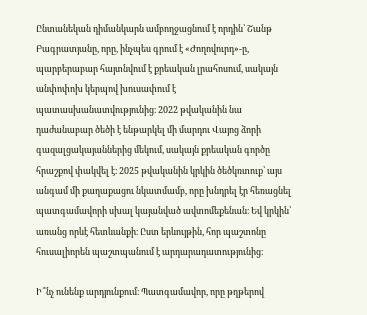Ընտանեկան դիմանկարն ամբողջացնում է որդին՝ Շանթ Բագրատյանը, որը, ինչպես գրում է «Ժողովուրդ»-ը, պարբերաբար հայտնվում է քրեական լրահոսում, սակայն անփոփոխ կերպով խուսափում է պատասխանատվությունից։ 2022 թվականին նա դաժանաբար ծեծի է ենթարկել մի մարդու Վայոց ձորի գազալցակայաններից մեկում, սակայն քրեական գործը հրաշքով փակվել է։ 2025 թվականին կրկին ծեծկռտուք՝ այս անգամ մի քաղաքացու նկատմամբ, որը խնդրել էր հեռացնել պատգամավորի սխալ կայանված ավտոմեքենան։ Եվ կրկին՝ առանց որևէ հետևանքի։ Ըստ երևույթին, հոր պաշտոնը հուսալիորեն պաշտպանում է արդարադատությունից։

Ի՞նչ ունենք արդյունքում։ Պատգամավոր, որը թղթերով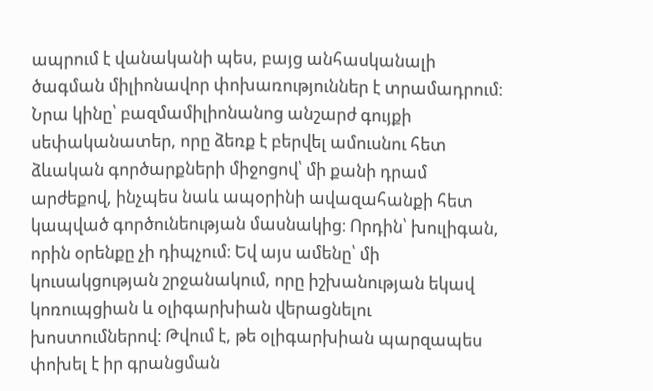ապրում է վանականի պես, բայց անհասկանալի ծագման միլիոնավոր փոխառություններ է տրամադրում։ Նրա կինը՝ բազմամիլիոնանոց անշարժ գույքի սեփականատեր, որը ձեռք է բերվել ամուսնու հետ ձևական գործարքների միջոցով՝ մի քանի դրամ արժեքով, ինչպես նաև ապօրինի ավազահանքի հետ կապված գործունեության մասնակից։ Որդին՝ խուլիգան, որին օրենքը չի դիպչում։ Եվ այս ամենը՝ մի կուսակցության շրջանակում, որը իշխանության եկավ կոռուպցիան և օլիգարխիան վերացնելու խոստումներով։ Թվում է, թե օլիգարխիան պարզապես փոխել է իր գրանցման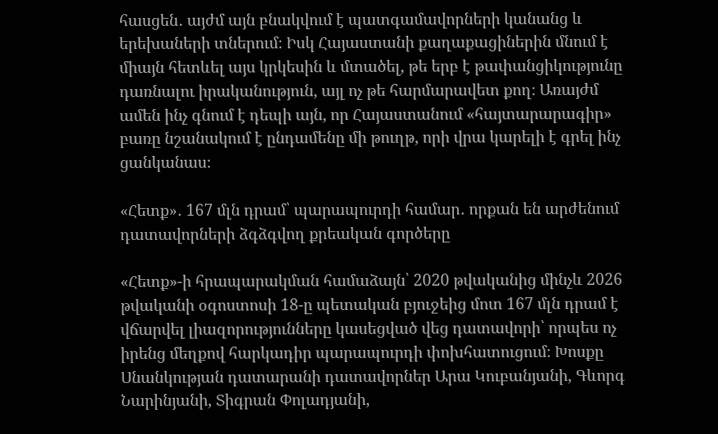հասցեն․ այժմ այն բնակվում է պատգամավորների կանանց և երեխաների տներում։ Իսկ Հայաստանի քաղաքացիներին մնում է միայն հետևել այս կրկեսին և մտածել, թե երբ է թափանցիկությունը դառնալու իրականություն, այլ ոչ թե հարմարավետ քող։ Առայժմ ամեն ինչ գնում է դեպի այն, որ Հայաստանում «հայտարարագիր» բառը նշանակում է ընդամենը մի թուղթ, որի վրա կարելի է գրել ինչ ցանկանաս։

«Հետք»․ 167 մլն դրամ՝ պարապուրդի համար․ որքան են արժենում դատավորների ձգձգվող քրեական գործերը

«Հետք»-ի հրապարակման համաձայն՝ 2020 թվականից մինչև 2026 թվականի օգոստոսի 18-ը պետական բյուջեից մոտ 167 մլն դրամ է վճարվել լիազորությունները կասեցված վեց դատավորի՝ որպես ոչ իրենց մեղքով հարկադիր պարապուրդի փոխհատուցում։ Խոսքը Սնանկության դատարանի դատավորներ Արա Կուբանյանի, Գևորգ Նարինյանի, Տիգրան Փոլադյանի,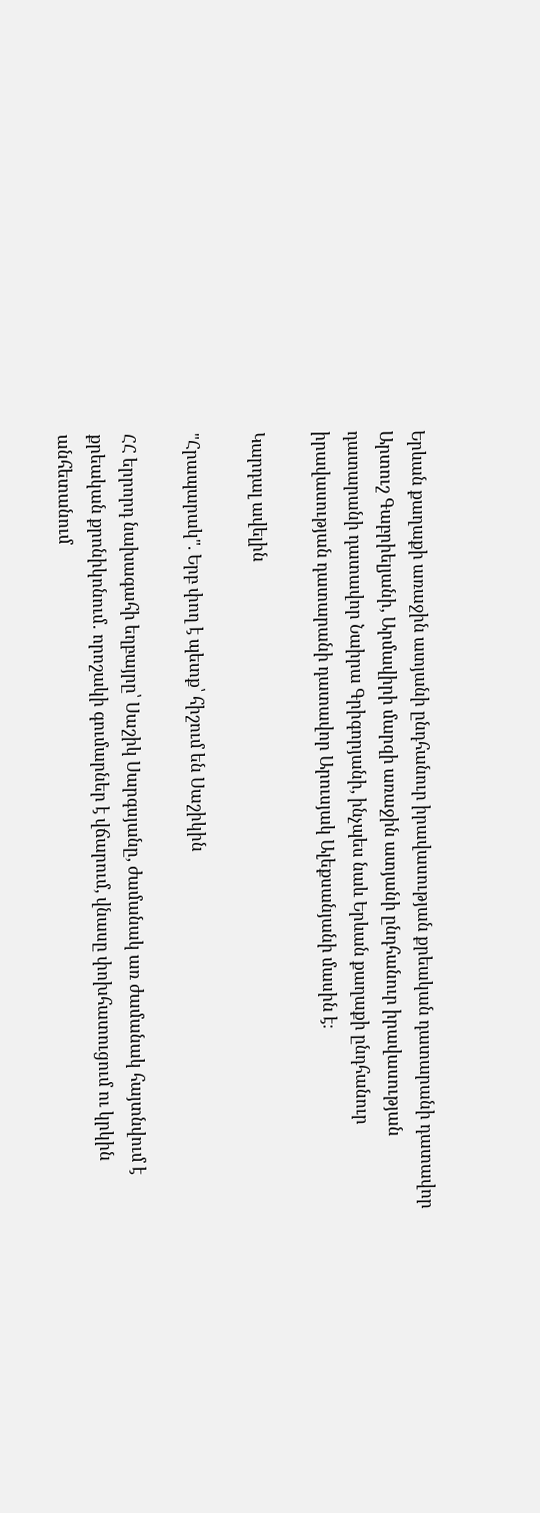Երևան քաղաքի առաջին ատյանի ընդհանուր իրավասության քրեական դատարանի դատավոր Արտուշ Գաբրիելյանի, Արմավիրի մարզի առաջին ատյանի ընդհանուր իրավասության դատարանի դատավոր Նաիրա Գրիգորյանի, ինչպես նաև Երևան քաղաքի ընդհանուր իրավասության դատարանի դատավոր Արուսյակ Ալեքսանյանի մասին է։

Կարդալ ավելին

"Հրապարակ". Երբ փող է պետք՝ հիշում են Սաշիկին

ՀՀ երրորդ նախագահի եղբայրը՝ Սաշիկ Սարգսյանը, ժամանակ առ ժամանակ հայտնվում է քրեական քրոնիկոնում․ որոշակի գումարներ է վճարում, վնասը փոխհատուցում ու կրկին անհետանում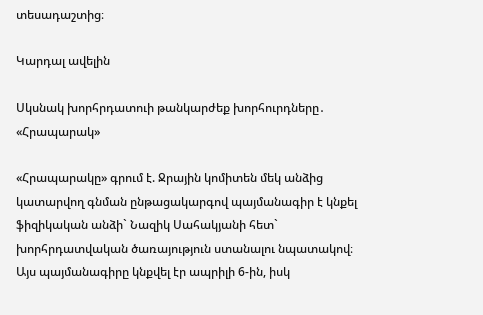տեսադաշտից։

Կարդալ ավելին

Սկսնակ խորհրդատուի թանկարժեք խորհուրդները․ «Հրապարակ»

«Հրապարակը» գրում է. Ջրային կոմիտեն մեկ անձից կատարվող գնման ընթացակարգով պայմանագիր է կնքել ֆիզիկական անձի` Նազիկ Սահակյանի հետ` խորհրդատվական ծառայություն ստանալու նպատակով։ Այս պայմանագիրը կնքվել էր ապրիլի 6-ին, իսկ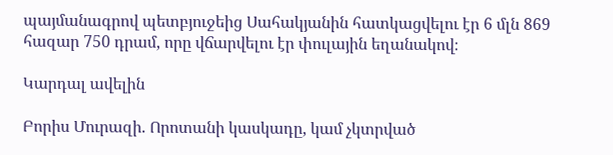պայմանագրով պետբյուջեից Սահակյանին հատկացվելու էր 6 մլն 869 հազար 750 դրամ, որը վճարվելու էր փուլային եղանակով։

Կարդալ ավելին

Բորիս Մուրազի. Որոտանի կասկադը, կամ չկտրված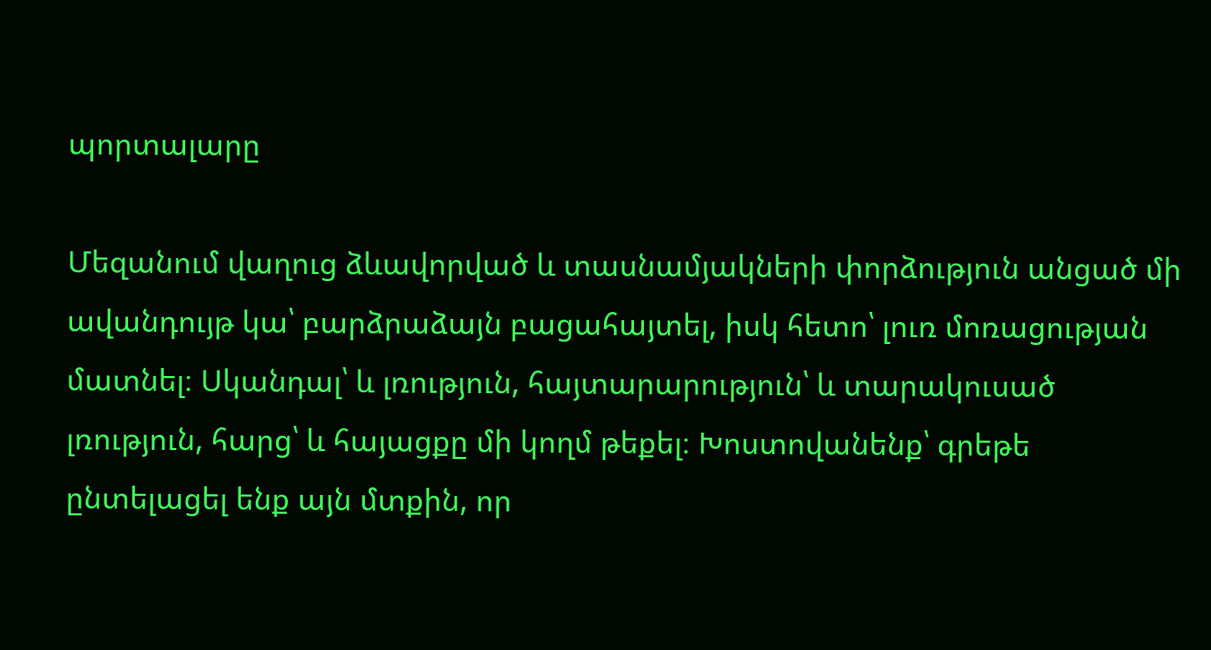պորտալարը

Մեզանում վաղուց ձևավորված և տասնամյակների փորձություն անցած մի ավանդույթ կա՝ բարձրաձայն բացահայտել, իսկ հետո՝ լուռ մոռացության մատնել։ Սկանդալ՝ և լռություն, հայտարարություն՝ և տարակուսած լռություն, հարց՝ և հայացքը մի կողմ թեքել։ Խոստովանենք՝ գրեթե ընտելացել ենք այն մտքին, որ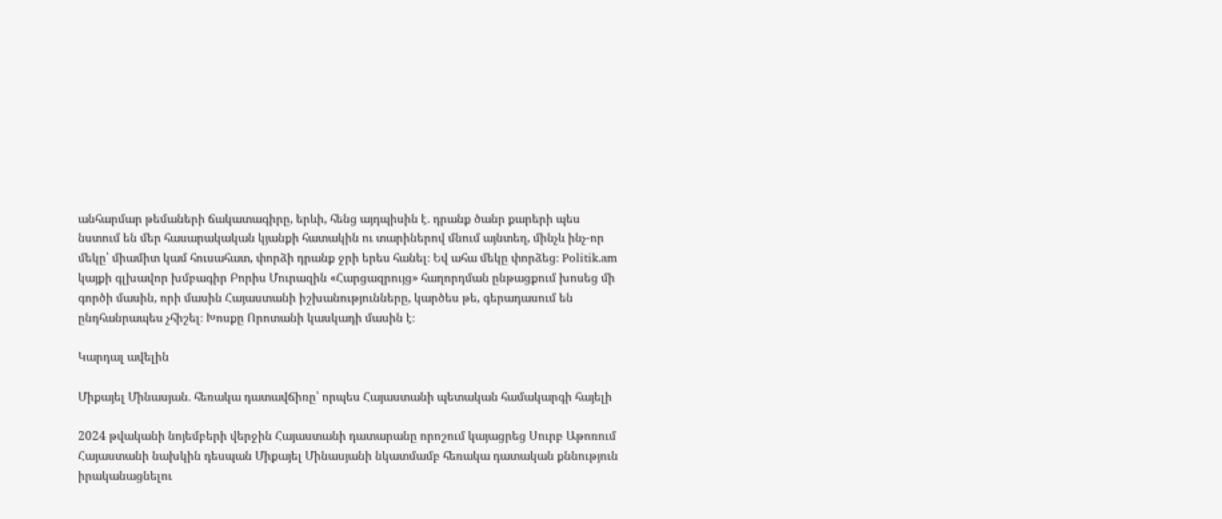անհարմար թեմաների ճակատագիրը, երևի, հենց այդպիսին է․ դրանք ծանր քարերի պես նստում են մեր հասարակական կյանքի հատակին ու տարիներով մնում այնտեղ, մինչև ինչ-որ մեկը՝ միամիտ կամ հուսահատ, փորձի դրանք ջրի երես հանել։ Եվ ահա մեկը փորձեց։ Politik.am կայքի գլխավոր խմբագիր Բորիս Մուրազին «Հարցազրույց» հաղորդման ընթացքում խոսեց մի գործի մասին, որի մասին Հայաստանի իշխանությունները, կարծես թե, գերադասում են ընդհանրապես չհիշել։ Խոսքը Որոտանի կասկադի մասին է։

Կարդալ ավելին

Միքայել Մինասյան․ հեռակա դատավճիռը՝ որպես Հայաստանի պետական համակարգի հայելի

2024 թվականի նոյեմբերի վերջին Հայաստանի դատարանը որոշում կայացրեց Սուրբ Աթոռում Հայաստանի նախկին դեսպան Միքայել Մինասյանի նկատմամբ հեռակա դատական քննություն իրականացնելու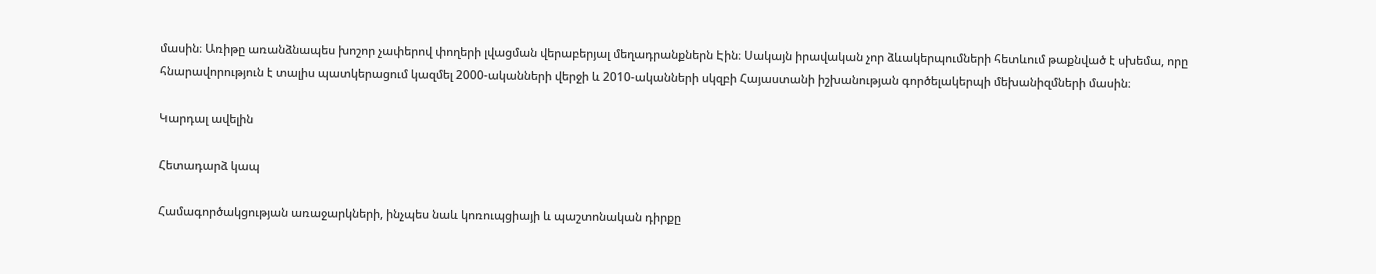մասին։ Առիթը առանձնապես խոշոր չափերով փողերի լվացման վերաբերյալ մեղադրանքներն Էին։ Սակայն իրավական չոր ձևակերպումների հետևում թաքնված է սխեմա, որը հնարավորություն է տալիս պատկերացում կազմել 2000-ականների վերջի և 2010-ականների սկզբի Հայաստանի իշխանության գործելակերպի մեխանիզմների մասին։

Կարդալ ավելին

Հետադարձ կապ

Համագործակցության առաջարկների, ինչպես նաև կոռուպցիայի և պաշտոնական դիրքը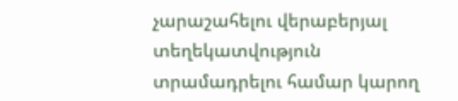չարաշահելու վերաբերյալ տեղեկատվություն տրամադրելու համար կարող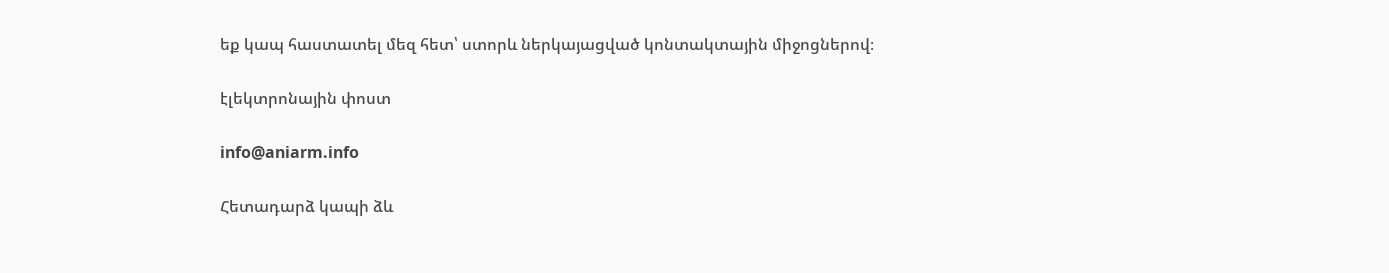եք կապ հաստատել մեզ հետ՝ ստորև ներկայացված կոնտակտային միջոցներով։

էլեկտրոնային փոստ

info@aniarm.info

Հետադարձ կապի ձև